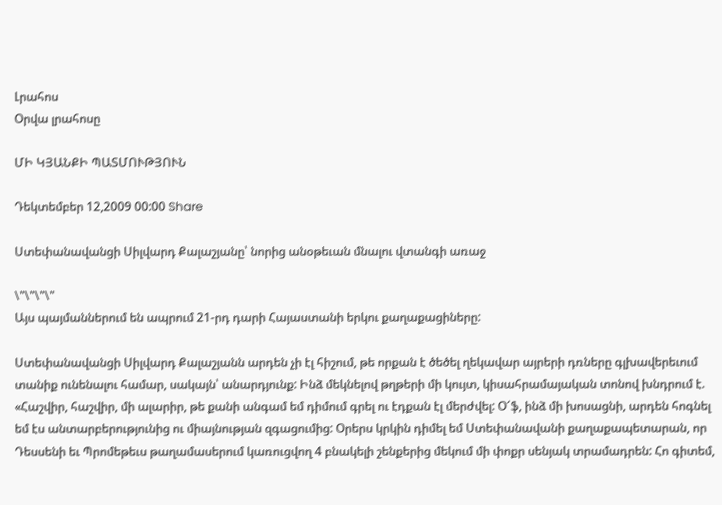Լրահոս
Օրվա լրահոսը

ՄԻ ԿՅԱՆՔԻ ՊԱՏՄՈՒԹՅՈՒՆ

Դեկտեմբեր 12,2009 00:00 Share

Ստեփանավանցի Սիլվարդ Քալաշյանը՝ նորից անօթեւան մնալու վտանգի առաջ

\"\"\"\"
Այս պայմաններում են ապրում 21-րդ դարի Հայաստանի երկու քաղաքացիները:

Ստեփանավանցի Սիլվարդ Քալաշյանն արդեն չի էլ հիշում, թե որքան է ծեծել ղեկավար այրերի դռները գլխավերեւում տանիք ունենալու համար, սակայն՝ անարդյունք: Ինձ մեկնելով թղթերի մի կույտ, կիսահրամայական տոնով խնդրում է. «Հաշվիր, հաշվիր, մի ալարիր, թե քանի անգամ եմ դիմում գրել ու էդքան էլ մերժվել: Օ՜ֆ, ինձ մի խոսացնի, արդեն հոգնել եմ էս անտարբերությունից ու միայնության զգացումից: Օրերս կրկին դիմել եմ Ստեփանավանի քաղաքապետարան, որ Դեսսենի եւ Պրոմեթեւս թաղամասերում կառուցվող 4 բնակելի շենքերից մեկում մի փոքր սենյակ տրամադրեն: Հո գիտեմ,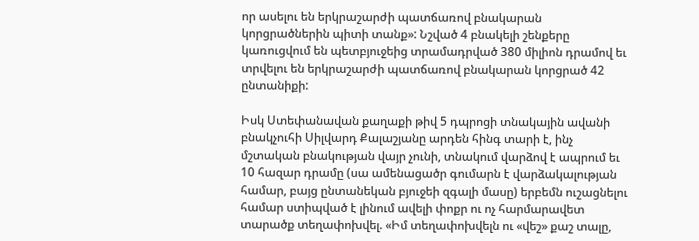որ ասելու են երկրաշարժի պատճառով բնակարան կորցրածներին պիտի տանք»: Նշված 4 բնակելի շենքերը կառուցվում են պետբյուջեից տրամադրված 380 միլիոն դրամով եւ տրվելու են երկրաշարժի պատճառով բնակարան կորցրած 42 ընտանիքի:

Իսկ Ստեփանավան քաղաքի թիվ 5 դպրոցի տնակային ավանի բնակչուհի Սիլվարդ Քալաշյանը արդեն հինգ տարի է, ինչ մշտական բնակության վայր չունի, տնակում վարձով է ապրում եւ 10 հազար դրամը (սա ամենացածր գումարն է վարձակալության համար, բայց ընտանեկան բյուջեի զգալի մասը) երբեմն ուշացնելու համար ստիպված է լինում ավելի փոքր ու ոչ հարմարավետ տարածք տեղափոխվել. «Իմ տեղափոխվելն ու «վեշ» քաշ տալը,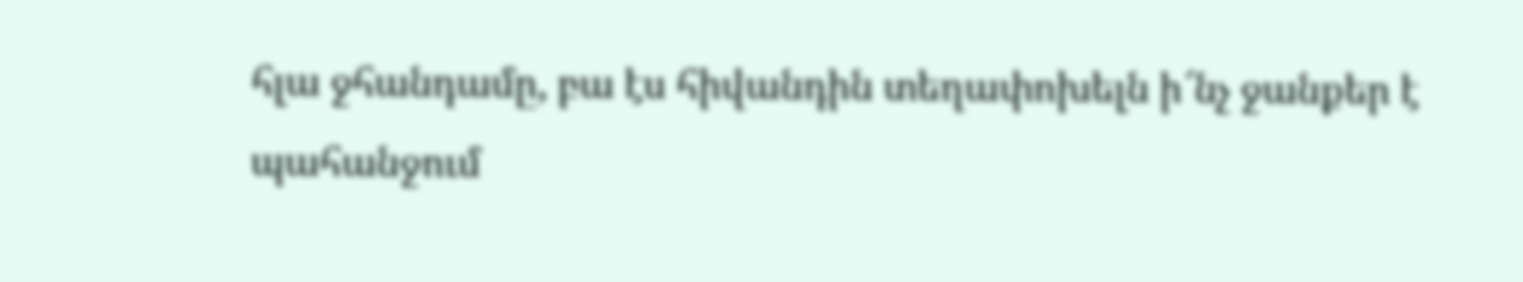հլա ջհանդամը, բա էս հիվանդին տեղափոխելն ի՜նչ ջանքեր է պահանջում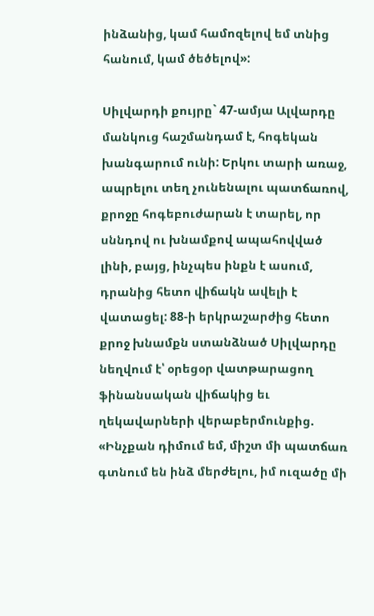ինձանից, կամ համոզելով եմ տնից հանում, կամ ծեծելով»:

Սիլվարդի քույրը` 47-ամյա Ալվարդը մանկուց հաշմանդամ է, հոգեկան խանգարում ունի: Երկու տարի առաջ, ապրելու տեղ չունենալու պատճառով, քրոջը հոգեբուժարան է տարել, որ սննդով ու խնամքով ապահովված լինի, բայց, ինչպես ինքն է ասում, դրանից հետո վիճակն ավելի է վատացել: 88-ի երկրաշարժից հետո քրոջ խնամքն ստանձնած Սիլվարդը նեղվում է՝ օրեցօր վատթարացող ֆինանսական վիճակից եւ ղեկավարների վերաբերմունքից. «Ինչքան դիմում եմ, միշտ մի պատճառ գտնում են ինձ մերժելու, իմ ուզածը մի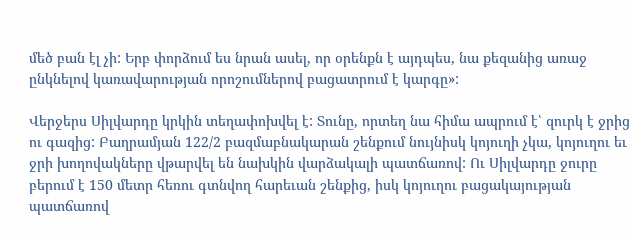մեծ բան էլ չի: Երբ փորձում ես նրան ասել, որ օրենքն է այդպես, նա քեզանից առաջ ընկնելով կառավարության որոշումներով բացատրում է կարգը»:

Վերջերս Սիլվարդը կրկին տեղափոխվել է: Տունը, որտեղ նա հիմա ապրում է՝ զուրկ է ջրից ու գազից: Բաղրամյան 122/2 բազմաբնակարան շենքում նույնիսկ կոյուղի չկա, կոյուղու եւ ջրի խողովակները վթարվել են նախկին վարձակալի պատճառով: Ու Սիլվարդը ջուրը բերում է 150 մետր հեռու գտնվող հարեւան շենքից, իսկ կոյուղու բացակայության պատճառով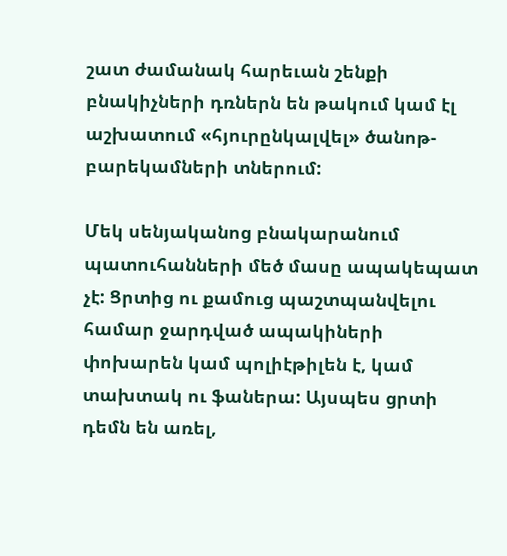շատ ժամանակ հարեւան շենքի բնակիչների դռներն են թակում կամ էլ աշխատում «հյուրընկալվել» ծանոթ-բարեկամների տներում:

Մեկ սենյականոց բնակարանում պատուհանների մեծ մասը ապակեպատ չէ: Ցրտից ու քամուց պաշտպանվելու համար ջարդված ապակիների փոխարեն կամ պոլիէթիլեն է, կամ տախտակ ու ֆաներա: Այսպես ցրտի դեմն են առել,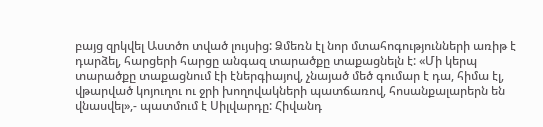բայց զրկվել Աստծո տված լույսից: Ձմեռն էլ նոր մտահոգությունների առիթ է դարձել, հարցերի հարցը անգազ տարածքը տաքացնելն է: «Մի կերպ տարածքը տաքացնում էի էներգիայով, չնայած մեծ գումար է դա, հիմա էլ, վթարված կոյուղու ու ջրի խողովակների պատճառով, հոսանքալարերն են վնասվել»,- պատմում է Սիլվարդը: Հիվանդ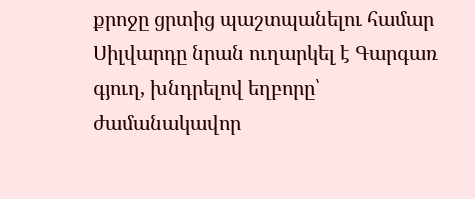քրոջը ցրտից պաշտպանելու համար Սիլվարդը նրան ուղարկել է Գարգառ գյուղ, խնդրելով եղբորը՝ ժամանակավոր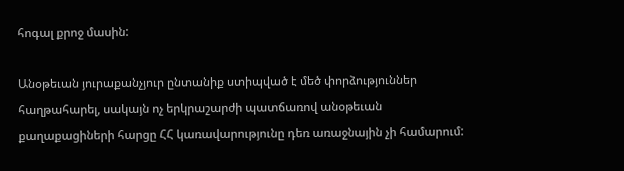հոգալ քրոջ մասին:

Անօթեւան յուրաքանչյուր ընտանիք ստիպված է մեծ փորձություններ հաղթահարել, սակայն ոչ երկրաշարժի պատճառով անօթեւան քաղաքացիների հարցը ՀՀ կառավարությունը դեռ առաջնային չի համարում: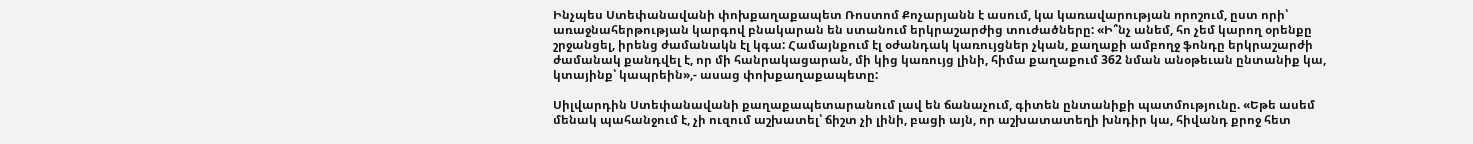Ինչպես Ստեփանավանի փոխքաղաքապետ Ռոստոմ Քոչարյանն է ասում, կա կառավարության որոշում, ըստ որի՝ առաջնահերթության կարգով բնակարան են ստանում երկրաշարժից տուժածները: «Ի՞նչ անեմ, հո չեմ կարող օրենքը շրջանցել, իրենց ժամանակն էլ կգա: Համայնքում էլ օժանդակ կառույցներ չկան, քաղաքի ամբողջ ֆոնդը երկրաշարժի ժամանակ քանդվել է, որ մի հանրակացարան, մի կից կառույց լինի, հիմա քաղաքում 362 նման անօթեւան ընտանիք կա, կտայինք՝ կապրեին»,- ասաց փոխքաղաքապետը:

Սիլվարդին Ստեփանավանի քաղաքապետարանում լավ են ճանաչում, գիտեն ընտանիքի պատմությունը. «Եթե ասեմ մենակ պահանջում է, չի ուզում աշխատել՝ ճիշտ չի լինի, բացի այն, որ աշխատատեղի խնդիր կա, հիվանդ քրոջ հետ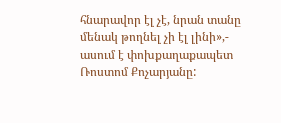հնարավոր էլ չէ, նրան տանը մենակ թողնել չի էլ լինի»,- ասում է փոխքաղաքապետ Ռոստոմ Քոչարյանը: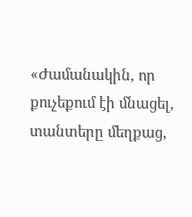«Ժամանակին, որ քուչեքում էի մնացել, տանտերը մեղքաց,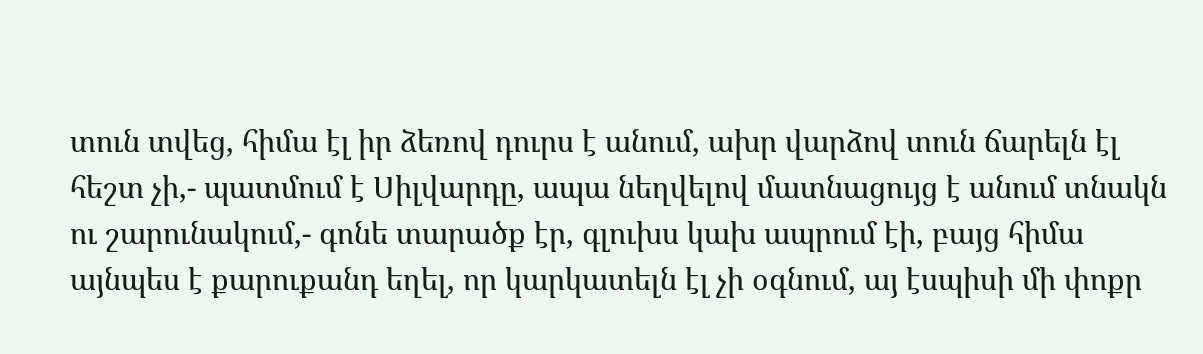տուն տվեց, հիմա էլ իր ձեռով դուրս է անում, ախր վարձով տուն ճարելն էլ հեշտ չի,- պատմում է Սիլվարդը, ապա նեղվելով մատնացույց է անում տնակն ու շարունակում,- գոնե տարածք էր, գլուխս կախ ապրում էի, բայց հիմա այնպես է քարուքանդ եղել, որ կարկատելն էլ չի օգնում, այ էսպիսի մի փոքր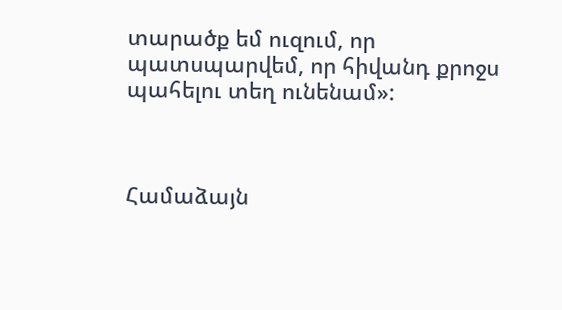տարածք եմ ուզում, որ պատսպարվեմ, որ հիվանդ քրոջս պահելու տեղ ունենամ»:



Համաձայն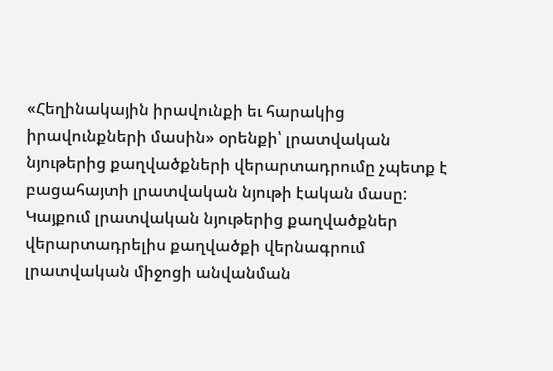«Հեղինակային իրավունքի եւ հարակից իրավունքների մասին» օրենքի՝ լրատվական նյութերից քաղվածքների վերարտադրումը չպետք է բացահայտի լրատվական նյութի էական մասը: Կայքում լրատվական նյութերից քաղվածքներ վերարտադրելիս քաղվածքի վերնագրում լրատվական միջոցի անվանման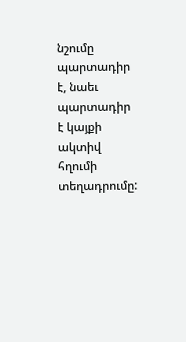նշումը պարտադիր է, նաեւ պարտադիր է կայքի ակտիվ հղումի տեղադրումը: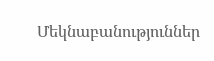Մեկնաբանություններ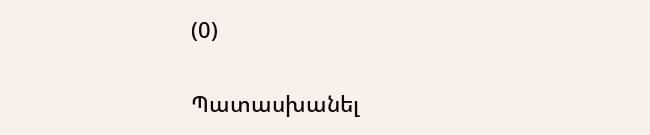(0)

Պատասխանել